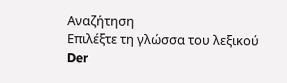Αναζήτηση
Επιλέξτε τη γλώσσα του λεξικού
Der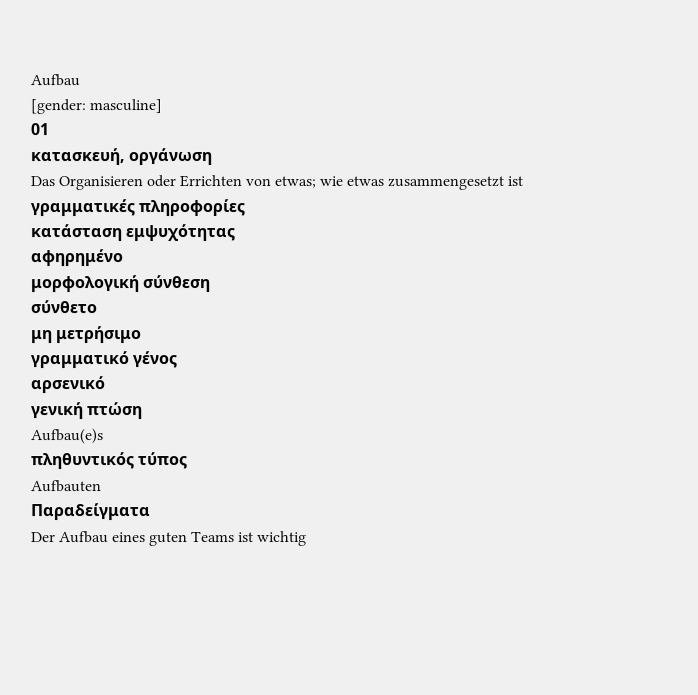Aufbau
[gender: masculine]
01
κατασκευή, οργάνωση
Das Organisieren oder Errichten von etwas; wie etwas zusammengesetzt ist
γραμματικές πληροφορίες
κατάσταση εμψυχότητας
αφηρημένο
μορφολογική σύνθεση
σύνθετο
μη μετρήσιμο
γραμματικό γένος
αρσενικό
γενική πτώση
Aufbau(e)s
πληθυντικός τύπος
Aufbauten
Παραδείγματα
Der Aufbau eines guten Teams ist wichtig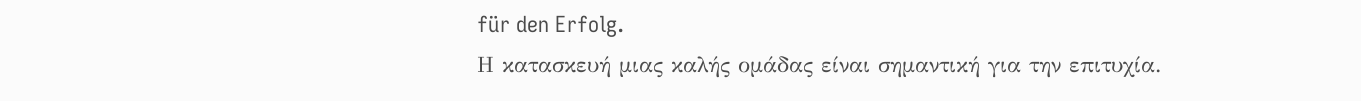für den Erfolg.
Η κατασκευή μιας καλής ομάδας είναι σημαντική για την επιτυχία.